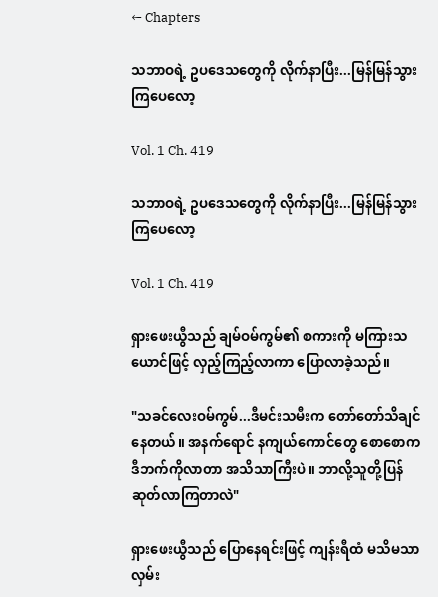← Chapters

သဘာဝရဲ့ ဥပဒေသတွေကို လိုက်နာပြီး...မြန်မြန်သွားကြပေလော့

Vol. 1 Ch. 419

သဘာဝရဲ့ ဥပဒေသတွေကို လိုက်နာပြီး...မြန်မြန်သွားကြပေလော့

Vol. 1 Ch. 419

ရှားဖေးယွီသည် ချမ်ဝမ်ကွမ်၏ စကားကို မကြားသယောင်ဖြင့် လှည့်ကြည့်လာကာ ပြောလာခဲ့သည်။

"သခင်လေးဝမ်ကွမ်...ဒီမင်းသမီးက တော်တော်သိချင်နေတယ်။ အနက်ရောင် နကျယ်ကောင်တွေ စောစောက ဒီဘက်ကိုလာတာ အသိသာကြီးပဲ။ ဘာလို့သူတို့ပြန်ဆုတ်လာကြတာလဲ"

ရှားဖေးယွီသည် ပြောနေရင်းဖြင့် ကျန်းရီထံ မသိမသာ လှမ်း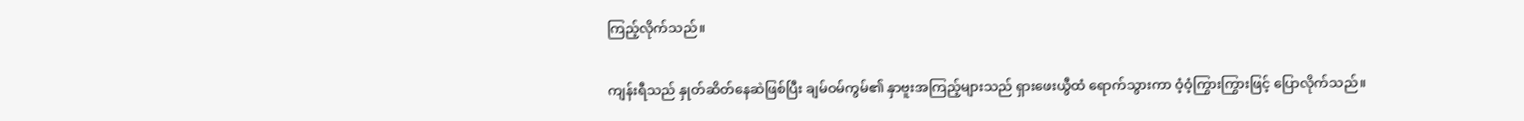ကြည့်လိုက်သည်။

ကျန်းရီသည် နှုတ်ဆိတ်နေဆဲဖြစ်ပြီး ချမ်ဝမ်ကွမ်၏ နှာဗူးအကြည့်များသည် ရှားဖေးယွီထံ ရောက်သွားကာ ဝံ့ဝံ့ကြွားကြွားဖြင့် ပြောလိုက်သည်။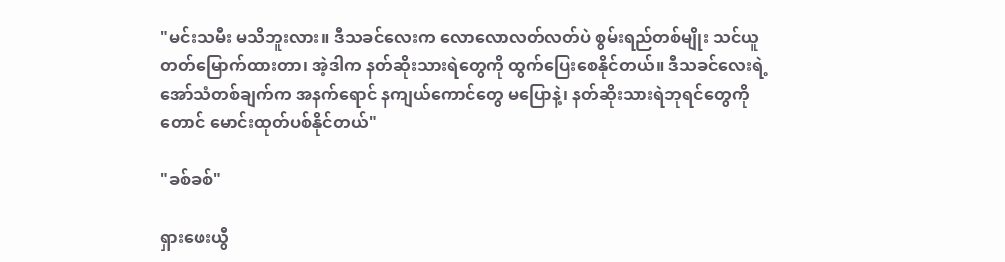"မင်းသမီး မသိဘူးလား။ ဒီသခင်လေးက လောလောလတ်လတ်ပဲ စွမ်းရည်တစ်မျိုး သင်ယူတတ်မြောက်ထားတာ၊ အဲ့ဒါက နတ်ဆိုးသားရဲတွေကို ထွက်ပြေးစေနိုင်တယ်။ ဒီသခင်လေးရဲ့ အော်သံတစ်ချက်က အနက်ရောင် နကျယ်ကောင်တွေ မပြောနဲ့၊ နတ်ဆိုးသားရဲဘုရင်တွေကိုတောင် မောင်းထုတ်ပစ်နိုင်တယ်"

"ခစ်ခစ်"

ရှားဖေးယွီ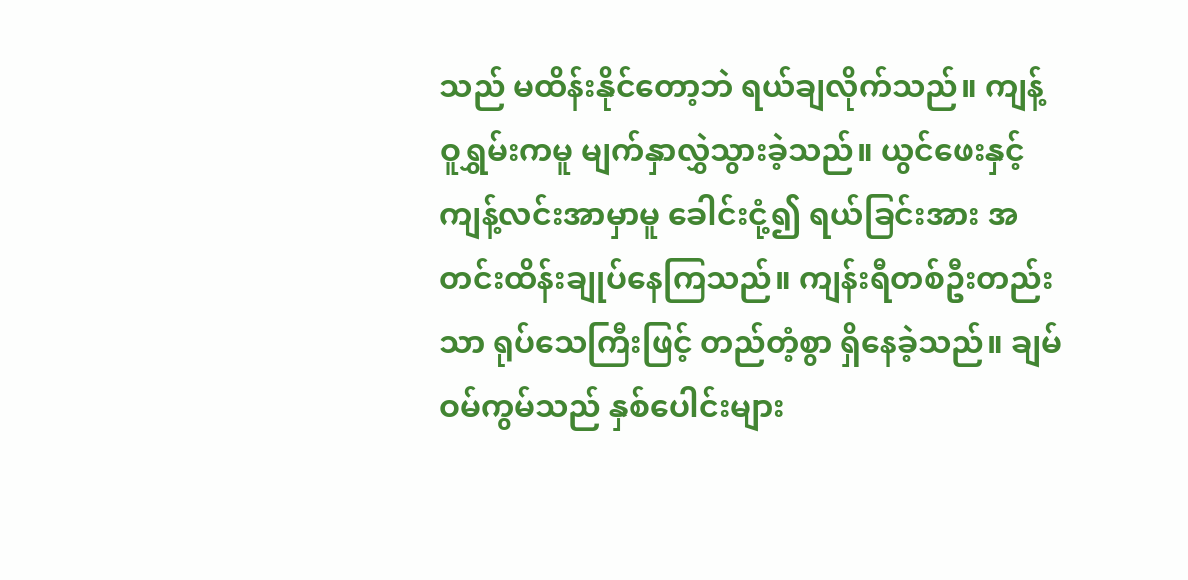သည် မထိန်းနိုင်တော့ဘဲ ရယ်ချလိုက်သည်။ ကျန့်ဝူရွှမ်းကမူ မျက်နှာလွှဲသွားခဲ့သည်။ ယွင်ဖေးနှင့် ကျန့်လင်းအာမှာမူ ခေါင်းငုံ့၍ ရယ်ခြင်းအား အတင်းထိန်းချုပ်နေကြသည်။ ကျန်းရီတစ်ဦးတည်းသာ ရုပ်သေကြီးဖြင့် တည်တံ့စွာ ရှိနေခဲ့သည်။ ချမ်ဝမ်ကွမ်သည် နှစ်ပေါင်းများ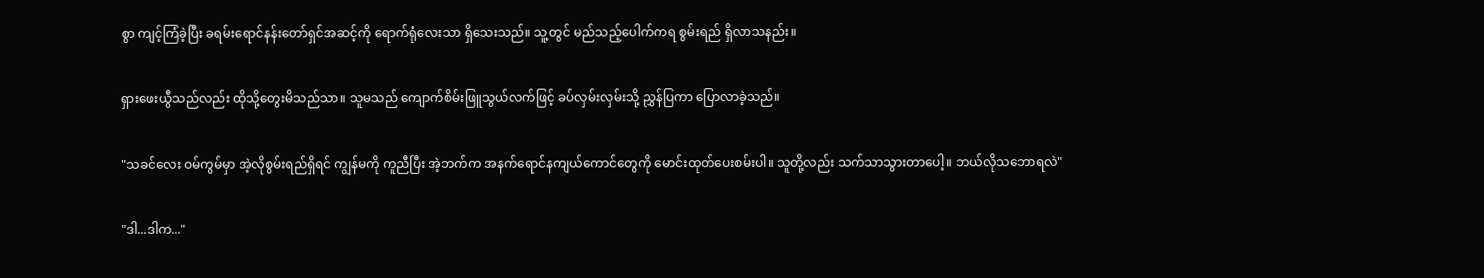စွာ ကျင့်ကြံခဲ့ပြီး ခရမ်းရောင်နန်းတော်ရှင်အဆင့်ကို ရောက်ရုံလေးသာ ရှိသေးသည်။ သူ့တွင် မည်သည့်ပေါက်ကရ စွမ်းရည် ရှိလာသနည်း။

ရှားဖေးယွီသည်လည်း ထိုသို့တွေးမိသည်သာ။ သူမသည် ကျောက်စိမ်းဖြူသွယ်လက်ဖြင့် ခပ်လှမ်းလှမ်းသို့ ညွှန်ပြကာ ပြောလာခဲ့သည်။

"သခင်လေး ဝမ်ကွမ်မှာ အဲ့လိုစွမ်းရည်ရှိရင် ကျွန်မကို ကူညီပြီး အဲ့ဘက်က အနက်ရောင်နကျယ်ကောင်တွေကို မောင်းထုတ်ပေးစမ်းပါ။ သူတို့လည်း သက်သာသွားတာပေါ့။ ဘယ်လိုသဘောရလဲ"

"ဒါ...ဒါက..."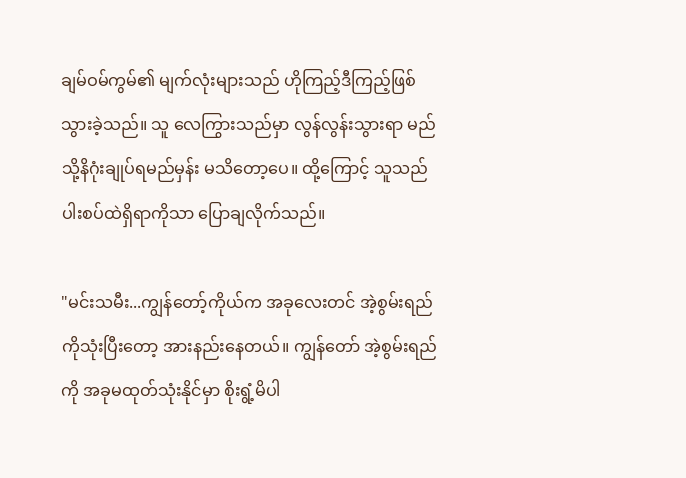ချမ်ဝမ်ကွမ်၏ မျက်လုံးများသည် ဟိုကြည့်ဒီကြည့်ဖြစ်သွားခဲ့သည်။ သူ လေကြွားသည်မှာ လွန်လွန်းသွားရာ မည်သို့နိဂုံးချုပ်ရမည်မှန်း မသိတော့ပေ။ ထို့ကြောင့် သူသည် ပါးစပ်ထဲရှိရာကိုသာ ပြောချလိုက်သည်။

"မင်းသမီး...ကျွန်တော့်ကိုယ်က အခုလေးတင် အဲ့စွမ်းရည်ကိုသုံးပြီးတော့ အားနည်းနေတယ်။ ကျွန်တော် အဲ့စွမ်းရည်ကို အခုမထုတ်သုံးနိုင်မှာ စိုးရွံ့မိပါ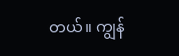တယ်။ ကျွန်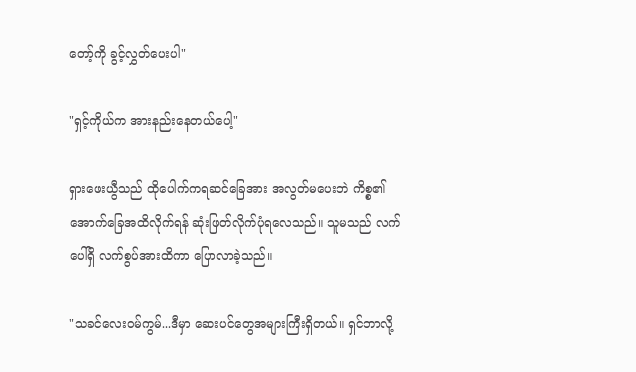တော့်ကို ခွင့်လွှတ်ပေးပါ"

"ရှင့်ကိုယ်က အားနည်းနေတယ်ပေါ့"

ရှားဖေးယွီသည် ထိုပေါက်ကရဆင်ခြေအား အလွတ်မပေးဘဲ ကိစ္စ၏ အောက်ခြေအထိလိုက်ရန် ဆုံးဖြတ်လိုက်ပုံရလေသည်။ သူမသည် လက်ပေါ်ရှိ လက်စွပ်အားထိကာ ပြောလာခဲ့သည်။

"သခင်လေးဝမ်ကွမ်...ဒီမှာ ဆေးပင်တွေအများကြီးရှိတယ်။ ရှင်ဘာလို့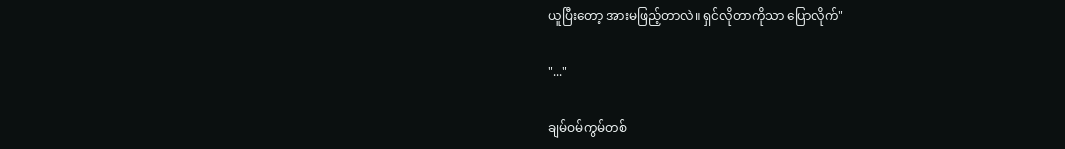ယူပြီးတော့ အားမဖြည့်တာလဲ။ ရှင်လိုတာကိုသာ ပြောလိုက်"

"..."

ချမ်ဝမ်ကွမ်တစ်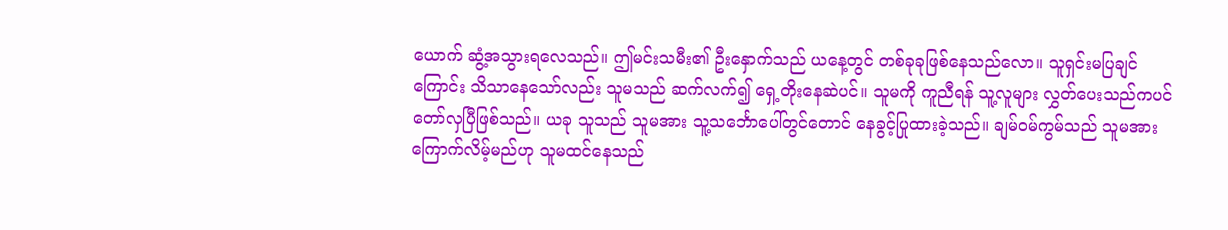ယောက် ဆွံ့အသွားရလေသည်။ ဤမင်းသမီး၏ ဦးနှောက်သည် ယနေ့တွင် တစ်ခုခုဖြစ်နေသည်လော။ သူရှင်းမပြချင်ကြောင်း သိသာနေသော်လည်း သူမသည် ဆက်လက်၍ ရှေ့တိုးနေဆဲပင်။ သူမကို ကူညီရန် သူ့လူများ လွှတ်ပေးသည်ကပင် တော်လှပြီဖြစ်သည်။ ယခု သူသည် သူမအား သူ့သင်္ဘောပေါ်တွင်တောင် နေခွင့်ပြုထားခဲ့သည်။ ချမ်ဝမ်ကွမ်သည် သူမအား ကြောက်လိမ့်မည်ဟု သူမထင်နေသည်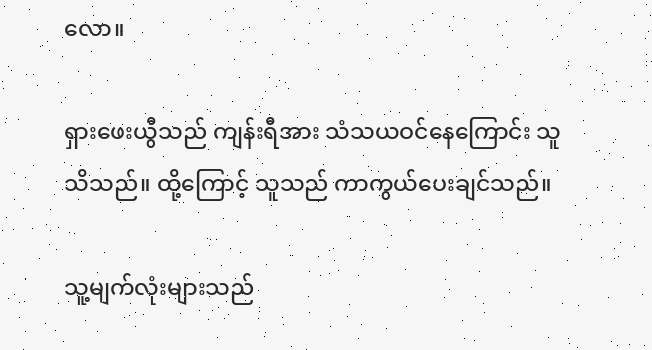လော။

ရှားဖေးယွီသည် ကျန်းရီအား သံသယဝင်နေကြောင်း သူသိသည်။ ထို့ကြောင့် သူသည် ကာကွယ်ပေးချင်သည်။

သူ့မျက်လုံးများသည်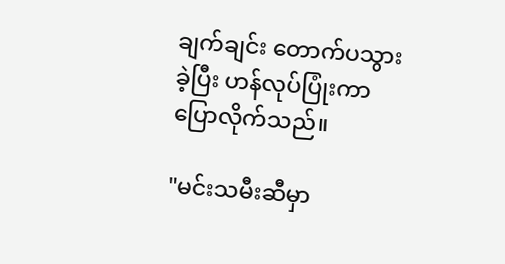ချက်ချင်း တောက်ပသွားခဲ့ပြီး ဟန်လုပ်ပြုံးကာ ပြောလိုက်သည်။

"မင်းသမီးဆီမှာ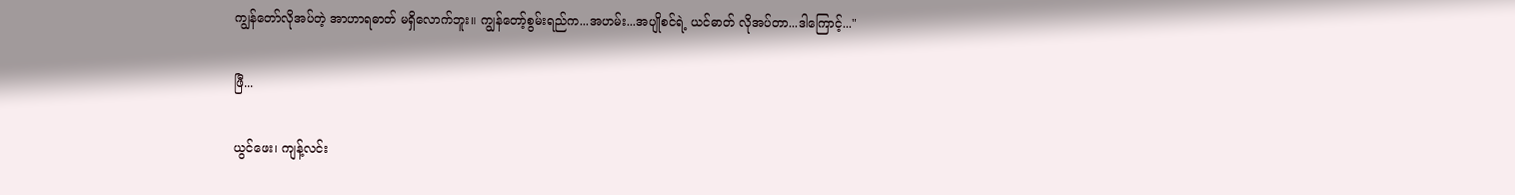ကျွန်တော်လိုအပ်တဲ့ အာဟာရဓာတ် မရှိလောက်ဘူး။ ကျွန်တော့်စွမ်းရည်က...အဟမ်း...အပျိုစင်ရဲ့ ယင်ဓာတ် လိုအပ်တာ...ဒါကြောင့်..."

ဖြီ...

ယွင်ဖေး၊ ကျန့်လင်း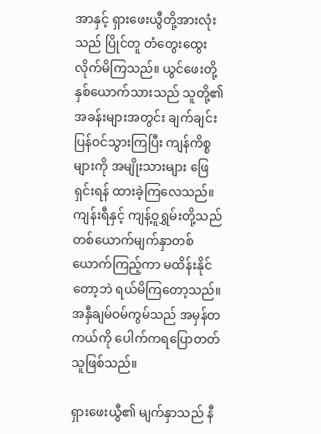အာနှင့် ရှားဖေးယွီတို့အားလုံးသည် ပြိုင်တူ တံတွေးထွေးလိုက်မိကြသည်။ ယွင်ဖေးတို့နှစ်ယောက်သားသည် သူတို့၏အခန်းများအတွင်း ချက်ချင်းပြန်ဝင်သွားကြပြီး ကျန်ကိစ္စများကို အမျိုးသားများ ဖြေရှင်းရန် ထားခဲ့ကြလေသည်။ ကျန်းရီနှင့် ကျန့်ဝူရွှမ်းတို့သည် တစ်ယောက်မျက်နှာတစ်ယောက်ကြည့်ကာ မထိန်းနိုင်တော့ဘဲ ရယ်မိကြတော့သည်။ အနှီချမ်ဝမ်ကွမ်သည် အမှန်တကယ်ကို ပေါက်ကရပြောတတ်သူဖြစ်သည်။

ရှားဖေးယွီ၏ မျက်နှာသည် နီ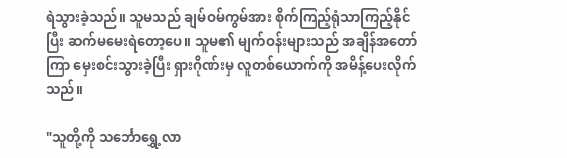ရဲသွားခဲ့သည်။ သူမသည် ချမ်ဝမ်ကွမ်အား စိုက်ကြည့်ရုံသာကြည့်နိုင်ပြီး ဆက်မမေးရဲတော့ပေ။ သူမ၏ မျက်ဝန်းများသည် အချိန်အတော်ကြာ မှေးစင်းသွားခဲ့ပြီး ရှားဂိုဏ်းမှ လူတစ်ယောက်ကို အမိန့်ပေးလိုက်သည်။

"သူတို့ကို သင်္ဘောရွှေ့လာ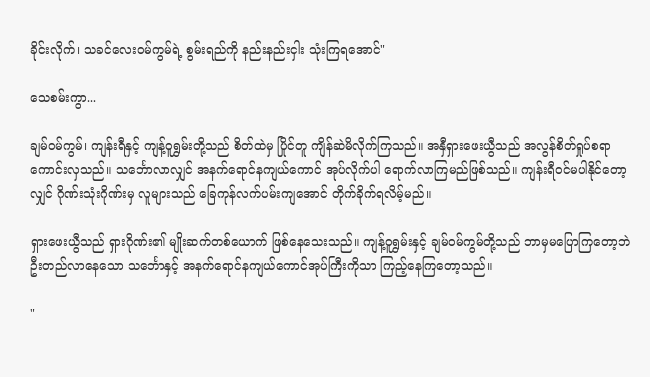ခိုင်းလိုက်၊ သခင်လေးဝမ်ကွမ်ရဲ့ စွမ်းရည်ကို နည်းနည်းငှါး သုံးကြရအောင်"

သေစမ်းကွာ...

ချမ်ဝမ်ကွမ်၊ ကျန်းရီနှင့် ကျန့်ဝူရွှမ်းတို့သည် စိတ်ထဲမှ ပြိုင်တူ ကျိန်ဆဲမိလိုက်ကြသည်။ အနှီရှားဖေးယွီသည် အလွန်စိတ်ရှုပ်စရာ ကောင်းလှသည်။ သင်္ဘောလာလျှင် အနက်ရောင်နကျယ်ကောင် အုပ်လိုက်ပါ ရောက်လာကြမည်ဖြစ်သည်။ ကျန်းရီဝင်မပါနိုင်တော့လျှင် ဂိုဏ်းသုံးဂိုဏ်းမှ လူများသည် ခြေကုန်လက်ပမ်းကျအောင် တိုက်ခိုက်ရလိမ့်မည်။

ရှားဖေးယွီသည် ရှားဂိုဏ်း၏ မျိုးဆက်တစ်ယောက် ဖြစ်နေသေးသည်။ ကျန့်ဝူရွှမ်းနှင့် ချမ်ဝမ်ကွမ်တို့သည် ဘာမှမပြောကြတော့ဘဲ ဦးတည်လာနေသော သင်္ဘောနှင့် အနက်ရောင်နကျယ်ကောင်အုပ်ကြီးကိုသာ ကြည့်နေကြတော့သည်။

"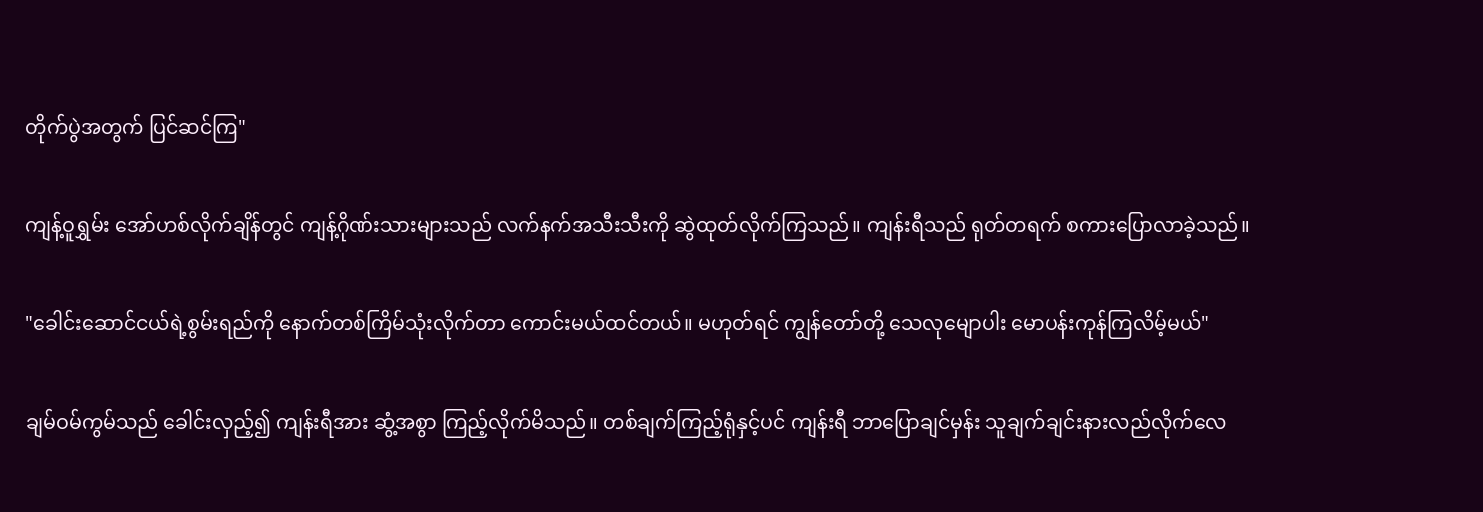တိုက်ပွဲအတွက် ပြင်ဆင်ကြ"

ကျန့်ဝူရွှမ်း အော်ဟစ်လိုက်ချိန်တွင် ကျန့်ဂိုဏ်းသားများသည် လက်နက်အသီးသီးကို ဆွဲထုတ်လိုက်ကြသည်။ ကျန်းရီသည် ရုတ်တရက် စကားပြောလာခဲ့သည်။

"ခေါင်းဆောင်ငယ်ရဲ့စွမ်းရည်ကို နောက်တစ်ကြိမ်သုံးလိုက်တာ ကောင်းမယ်ထင်တယ်။ မဟုတ်ရင် ကျွန်တော်တို့ သေလုမျောပါး မောပန်းကုန်ကြလိမ့်မယ်"

ချမ်ဝမ်ကွမ်သည် ခေါင်းလှည့်၍ ကျန်းရီအား ဆွံ့အစွာ ကြည့်လိုက်မိသည်။ တစ်ချက်ကြည့်ရုံနှင့်ပင် ကျန်းရီ ဘာပြောချင်မှန်း သူချက်ချင်းနားလည်လိုက်လေ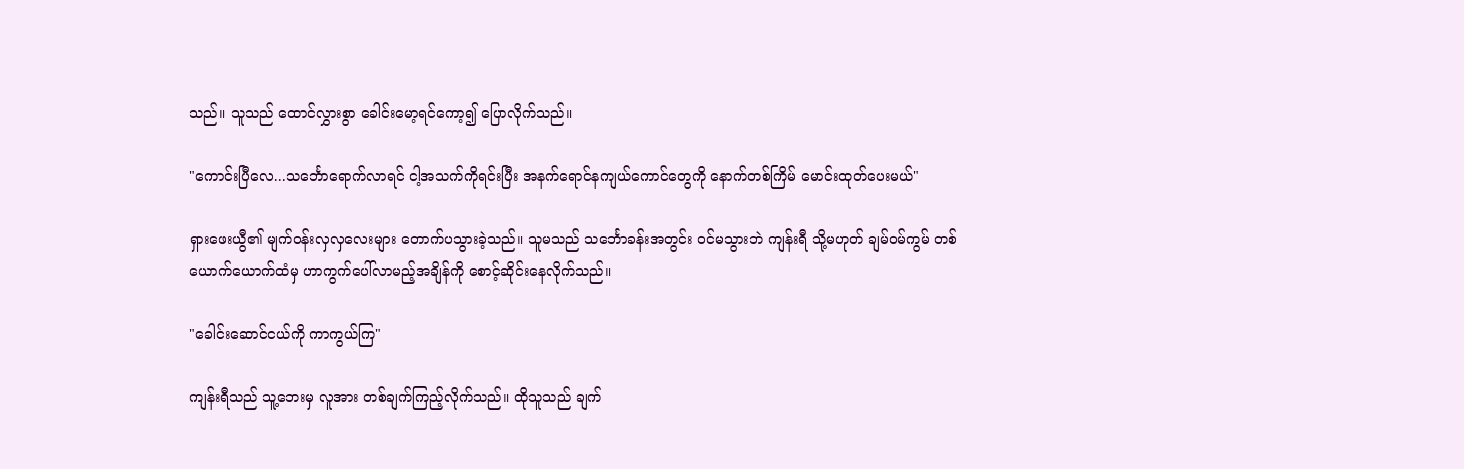သည်။ သူသည် ထောင်လွှားစွာ ခေါင်းမော့ရင်ကော့၍ ပြောလိုက်သည်။

"ကောင်းပြီလေ...သင်္ဘောရောက်လာရင် ငါ့အသက်ကိုရင်းပြီး အနက်ရောင်နကျယ်ကောင်တွေကို နောက်တစ်ကြိမ် မောင်းထုတ်ပေးမယ်"

ရှားဖေးယွီ၏ မျက်ဝန်းလှလှလေးများ တောက်ပသွားခဲ့သည်။ သူမသည် သင်္ဘောခန်းအတွင်း ဝင်မသွားဘဲ ကျန်းရီ သို့မဟုတ် ချမ်ဝမ်ကွမ် တစ်ယောက်ယောက်ထံမှ ဟာကွက်ပေါ်လာမည့်အချိန်ကို စောင့်ဆိုင်းနေလိုက်သည်။

"ခေါင်းဆောင်ငယ်ကို ကာကွယ်ကြ"

ကျန်းရီသည် သူ့ဘေးမှ လူအား တစ်ချက်ကြည့်လိုက်သည်။ ထိုသူသည် ချက်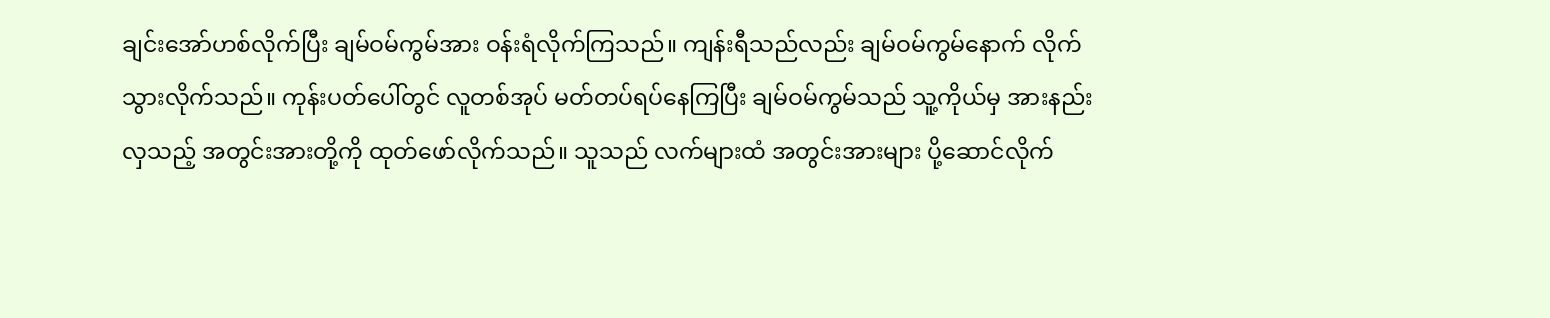ချင်းအော်ဟစ်လိုက်ပြီး ချမ်ဝမ်ကွမ်အား ဝန်းရံလိုက်ကြသည်။ ကျန်းရီသည်လည်း ချမ်ဝမ်ကွမ်နောက် လိုက်သွားလိုက်သည်။ ကုန်းပတ်ပေါ်တွင် လူတစ်အုပ် မတ်တပ်ရပ်နေကြပြီး ချမ်ဝမ်ကွမ်သည် သူ့ကိုယ်မှ အားနည်းလှသည့် အတွင်းအားတို့ကို ထုတ်ဖော်လိုက်သည်။ သူသည် လက်များထံ အတွင်းအားများ ပို့ဆောင်လိုက်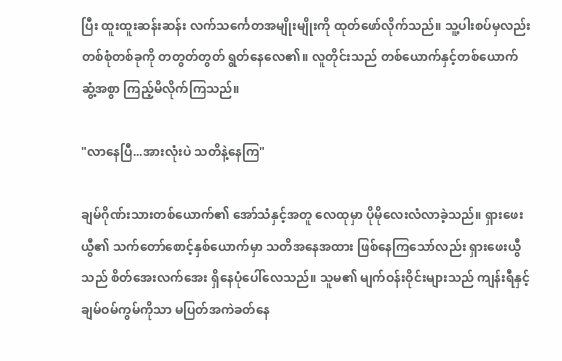ပြီး ထူးထူးဆန်းဆန်း လက်သင်္ကေတအမျိုးမျိုးကို ထုတ်ဖော်လိုက်သည်။ သူ့ပါးစပ်မှလည်း တစ်စုံတစ်ခုကို တတွတ်တွတ် ရွတ်နေလေ၏။ လူတိုင်းသည် တစ်ယောက်နှင့်တစ်ယောက် ဆွံ့အစွာ ကြည့်မိလိုက်ကြသည်။

"လာနေပြီ...အားလုံးပဲ သတိနဲ့နေကြ"

ချမ်ဂိုဏ်းသားတစ်ယောက်၏ အော်သံနှင့်အတူ လေထုမှာ ပိုမိုလေးလံလာခဲ့သည်။ ရှားဖေးယွီ၏ သက်တော်စောင့်နှစ်ယောက်မှာ သတိအနေအထား ဖြစ်နေကြသော်လည်း ရှားဖေးယွီသည် စိတ်အေးလက်အေး ရှိနေပုံပေါ်လေသည်။ သူမ၏ မျက်ဝန်းဝိုင်းများသည် ကျန်းရီနှင့် ချမ်ဝမ်ကွမ်ကိုသာ မပြတ်အကဲခတ်နေ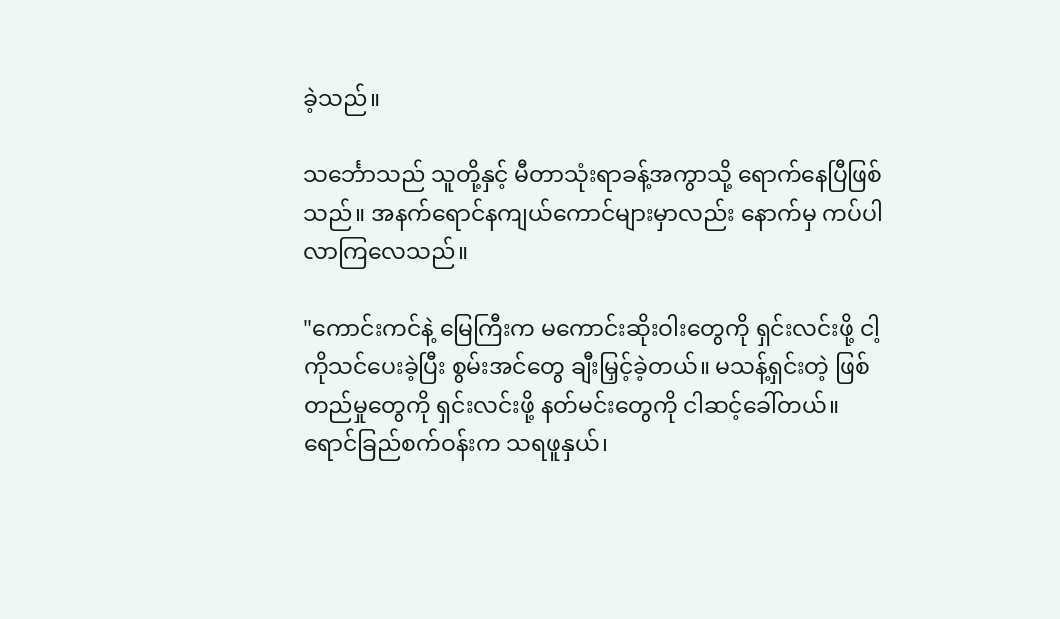ခဲ့သည်။

သင်္ဘောသည် သူတို့နှင့် မီတာသုံးရာခန့်အကွာသို့ ရောက်နေပြီဖြစ်သည်။ အနက်ရောင်နကျယ်ကောင်များမှာလည်း နောက်မှ ကပ်ပါလာကြလေသည်။

"ကောင်းကင်နဲ့ မြေကြီးက မကောင်းဆိုးဝါးတွေကို ရှင်းလင်းဖို့ ငါ့ကိုသင်ပေးခဲ့ပြီး စွမ်းအင်တွေ ချီးမြှင့်ခဲ့တယ်။ မသန့်ရှင်းတဲ့ ဖြစ်တည်မှုတွေကို ရှင်းလင်းဖို့ နတ်မင်းတွေကို ငါဆင့်ခေါ်တယ်။ ရောင်ခြည်စက်ဝန်းက သရဖူနှယ်၊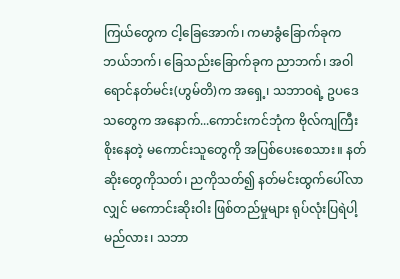ကြယ်တွေက ငါ့ခြေအောက်၊ ကမာခွံခြောက်ခုက ဘယ်ဘက်၊ ခြေသည်းခြောက်ခုက ညာဘက်၊ အဝါရောင်နတ်မင်း(ဟွမ်တိ)က အရှေ့၊ သဘာဝရဲ့ ဥပဒေသတွေက အနောက်...ကောင်းကင်ဘုံက ဗိုလ်ကျကြီးစိုးနေတဲ့ မကောင်းသူတွေကို အပြစ်ပေးစေသား။ နတ်ဆိုးတွေကိုသတ်၊ ညကိုသတ်၍ နတ်မင်းထွက်ပေါ်လာလျှင် မကောင်းဆိုးဝါး ဖြစ်တည်မှုများ ရုပ်လုံးပြရဲပါ့မည်လား၊ သဘာ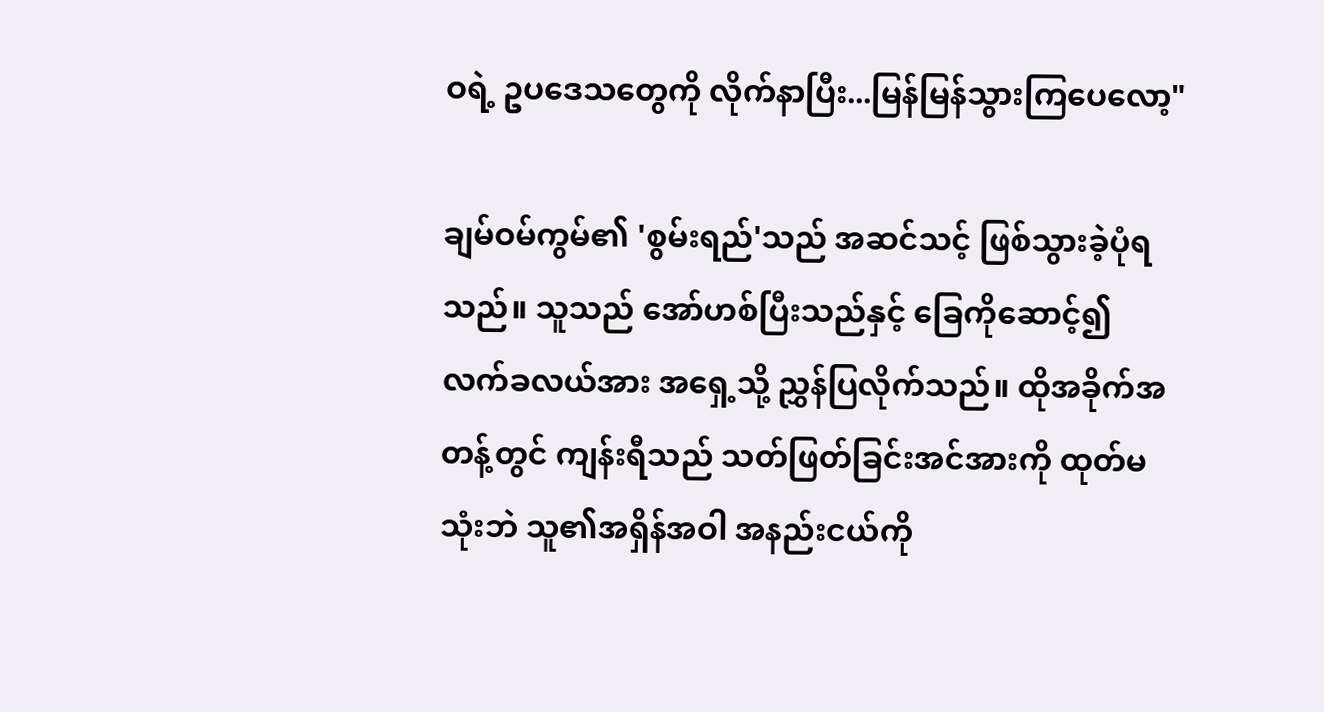ဝရဲ့ ဥပဒေသတွေကို လိုက်နာပြီး...မြန်မြန်သွားကြပေလော့"

ချမ်ဝမ်ကွမ်၏ 'စွမ်းရည်'သည် အဆင်သင့် ဖြစ်သွားခဲ့ပုံရသည်။ သူသည် အော်ဟစ်ပြီးသည်နှင့် ခြေကိုဆောင့်၍ လက်ခလယ်အား အရှေ့သို့ ညွှန်ပြလိုက်သည်။ ထိုအခိုက်အတန့်တွင် ကျန်းရီသည် သတ်ဖြတ်ခြင်းအင်အားကို ထုတ်မသုံးဘဲ သူ၏အရှိန်အဝါ အနည်းငယ်ကို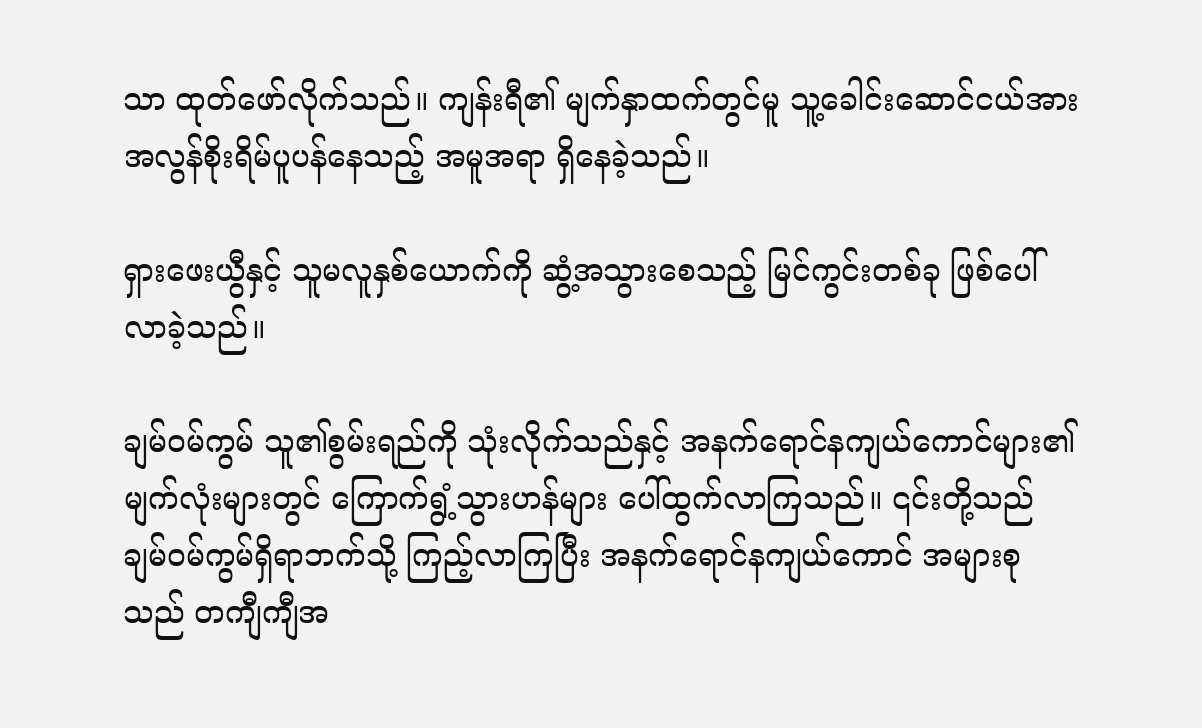သာ ထုတ်ဖော်လိုက်သည်။ ကျန်းရီ၏ မျက်နှာထက်တွင်မူ သူ့ခေါင်းဆောင်ငယ်အား အလွန်စိုးရိမ်ပူပန်နေသည့် အမူအရာ ရှိနေခဲ့သည်။

ရှားဖေးယွီနှင့် သူမလူနှစ်ယောက်ကို ဆွံ့အသွားစေသည့် မြင်ကွင်းတစ်ခု ဖြစ်ပေါ်လာခဲ့သည်။

ချမ်ဝမ်ကွမ် သူ၏စွမ်းရည်ကို သုံးလိုက်သည်နှင့် အနက်ရောင်နကျယ်ကောင်များ၏ မျက်လုံးများတွင် ကြောက်ရွံ့သွားဟန်များ ပေါ်ထွက်လာကြသည်။ ၎င်းတို့သည် ချမ်ဝမ်ကွမ်ရှိရာဘက်သို့ ကြည့်လာကြပြီး အနက်ရောင်နကျယ်ကောင် အများစုသည် တကျီကျီအ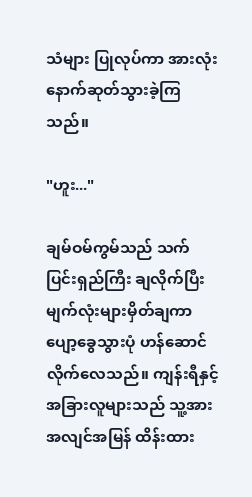သံများ ပြုလုပ်ကာ အားလုံး နောက်ဆုတ်သွားခဲ့ကြသည်။

"ဟူး..."

ချမ်ဝမ်ကွမ်သည် သက်ပြင်းရှည်ကြီး ချလိုက်ပြီး မျက်လုံးများမှိတ်ချကာ ပျော့ခွေသွားပုံ ဟန်ဆောင်လိုက်လေသည်။ ကျန်းရီနှင့် အခြားလူများသည် သူ့အားအလျင်အမြန် ထိန်းထား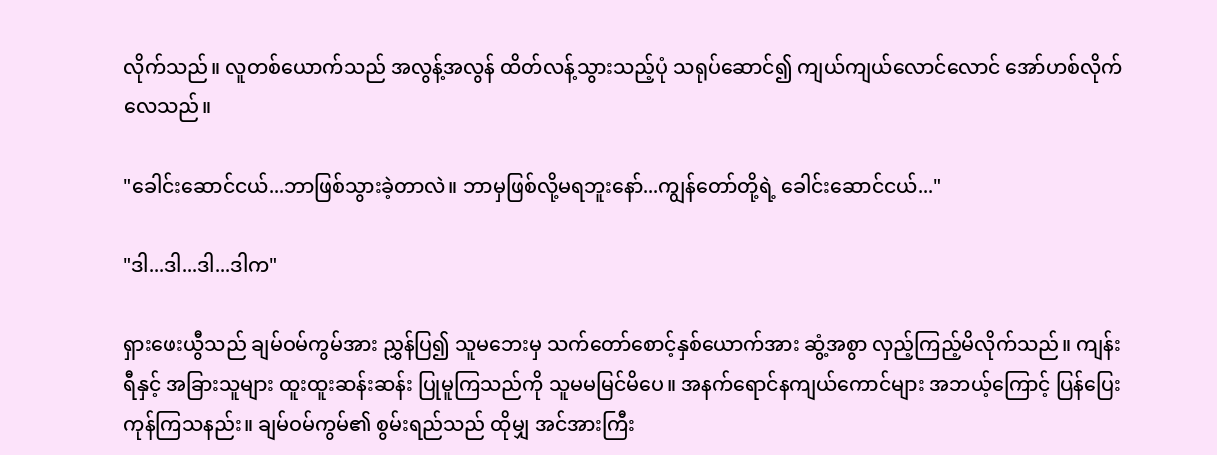လိုက်သည်။ လူတစ်ယောက်သည် အလွန့်အလွန် ထိတ်လန့်သွားသည့်ပုံ သရုပ်ဆောင်၍ ကျယ်ကျယ်လောင်လောင် အော်ဟစ်လိုက်လေသည်။

"ခေါင်းဆောင်ငယ်...ဘာဖြစ်သွားခဲ့တာလဲ။ ဘာမှဖြစ်လို့မရဘူးနော်...ကျွန်တော်တို့ရဲ့ ခေါင်းဆောင်ငယ်..."

"ဒါ...ဒါ...ဒါ...ဒါက"

ရှားဖေးယွီသည် ချမ်ဝမ်ကွမ်အား ညွှန်ပြ၍ သူမဘေးမှ သက်တော်စောင့်နှစ်ယောက်အား ဆွံ့အစွာ လှည့်ကြည့်မိလိုက်သည်။ ကျန်းရီနှင့် အခြားသူများ ထူးထူးဆန်းဆန်း ပြုမူကြသည်ကို သူမမမြင်မိပေ။ အနက်ရောင်နကျယ်ကောင်များ အဘယ့်ကြောင့် ပြန်ပြေးကုန်ကြသနည်း။ ချမ်ဝမ်ကွမ်၏ စွမ်းရည်သည် ထိုမျှ အင်အားကြီး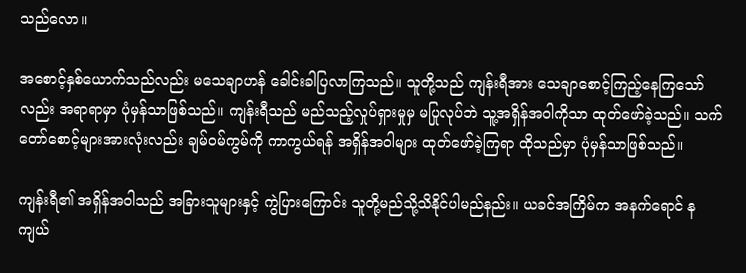သည်လော။

အစောင့်နှစ်ယောက်သည်လည်း မသေချာဟန် ခေါင်းခါပြလာကြသည်။ သူတို့သည် ကျန်းရီအား သေချာစောင့်ကြည့်နေကြသော်လည်း အရာရာမှာ ပုံမှန်သာဖြစ်သည်။ ကျန်းရီသည် မည်သည့်လှုပ်ရှားမှုမှ မပြုလုပ်ဘဲ သူ့အရှိန်အဝါကိုသာ ထုတ်ဖော်ခဲ့သည်။ သက်တော်စောင့်များအားလုံးလည်း ချမ်ဝမ်ကွမ်ကို ကာကွယ်ရန် အရှိန်အဝါများ ထုတ်ဖော်ခဲ့ကြရာ ထိုသည်မှာ ပုံမှန်သာဖြစ်သည်။

ကျန်းရီ၏ အရှိန်အဝါသည် အခြားသူများနှင့် ကွဲပြားကြောင်း သူတို့မည်သို့သိနိုင်ပါမည်နည်း။ ယခင်အကြိမ်က အနက်ရောင် နကျယ်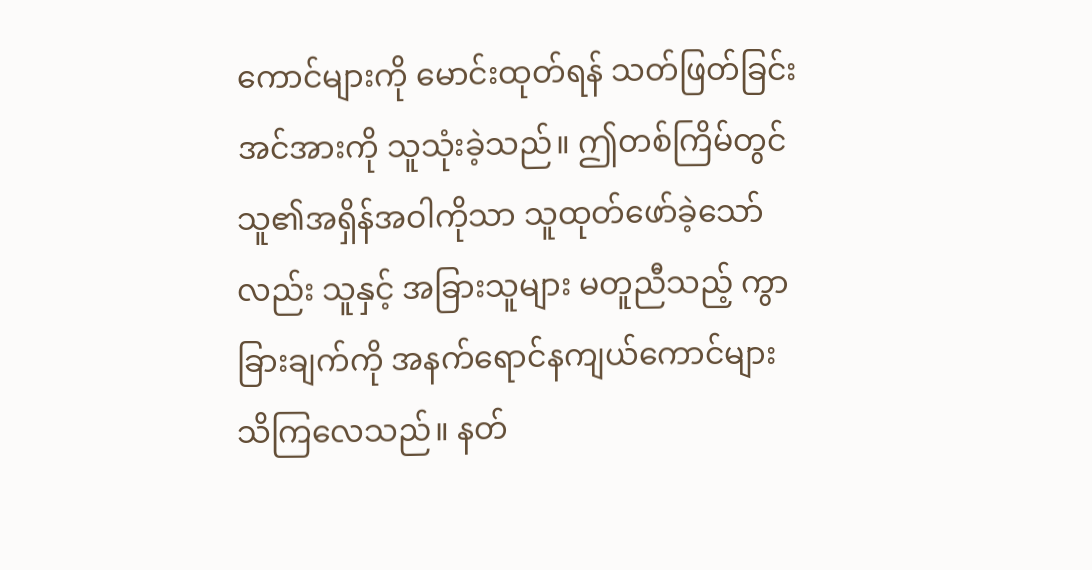ကောင်များကို မောင်းထုတ်ရန် သတ်ဖြတ်ခြင်းအင်အားကို သူသုံးခဲ့သည်။ ဤတစ်ကြိမ်တွင် သူ၏အရှိန်အဝါကိုသာ သူထုတ်ဖော်ခဲ့သော်လည်း သူနှင့် အခြားသူများ မတူညီသည့် ကွာခြားချက်ကို အနက်ရောင်နကျယ်ကောင်များ သိကြလေသည်။ နတ်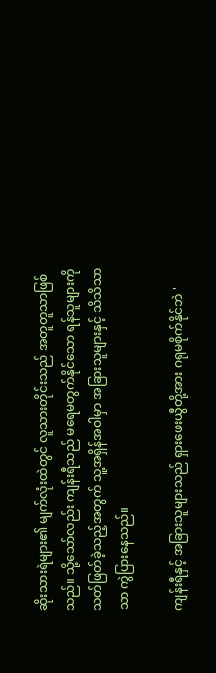ဆိုးသားရဲများ၏ မျက်လုံးထဲတွင် လူသားတိုင်းသည် အတူတူသာဖြစ်သည်။ သို့သော်လည်း ကျန်းရီသည် မရေမတွက်နိုင်သော ရန်သူများကို သတ်ဖြတ်ခဲ့သည့်အတွက် သူ့အရှိန်အဝါမှာ အခြားသူများနှင့် သိသိသာသာ ကွဲပြားနေသည်။

ကျန်းရီနှင့် အခြားသူများသည် ရှားဖေးယွီတို့အား ဂရုမစိုက်နိုင်ဘဲ '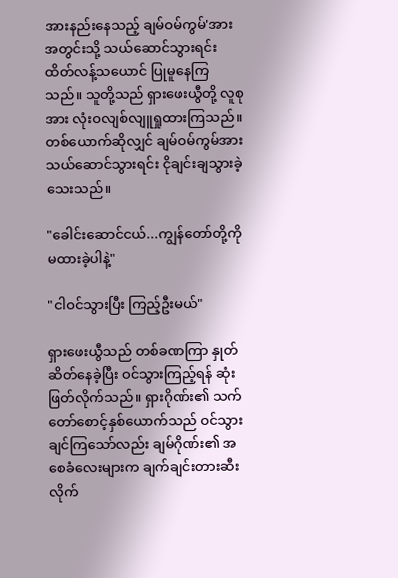အားနည်းနေသည့် ချမ်ဝမ်ကွမ်'အား အတွင်းသို့ သယ်ဆောင်သွားရင်း ထိတ်လန့်သယောင် ပြုမူနေကြသည်။ သူတို့သည် ရှားဖေးယွီတို့ လူစုအား လုံးဝလျစ်လျူရှုထားကြသည်။ တစ်ယောက်ဆိုလျှင် ချမ်ဝမ်ကွမ်အား သယ်ဆောင်သွားရင်း ငိုချင်းချသွားခဲ့သေးသည်။

"ခေါင်းဆောင်ငယ်...ကျွန်တော်တို့ကို မထားခဲ့ပါနဲ့"

"ငါဝင်သွားပြီး ကြည့်ဦးမယ်"

ရှားဖေးယွီသည် တစ်ခဏကြာ နှုတ်ဆိတ်နေခဲ့ပြီး ဝင်သွားကြည့်ရန် ဆုံးဖြတ်လိုက်သည်။ ရှားဂိုဏ်း၏ သက်တော်စောင့်နှစ်ယောက်သည် ဝင်သွားချင်ကြသော်လည်း ချမ်ဂိုဏ်း၏ အစေခံလေးများက ချက်ချင်းတားဆီးလိုက်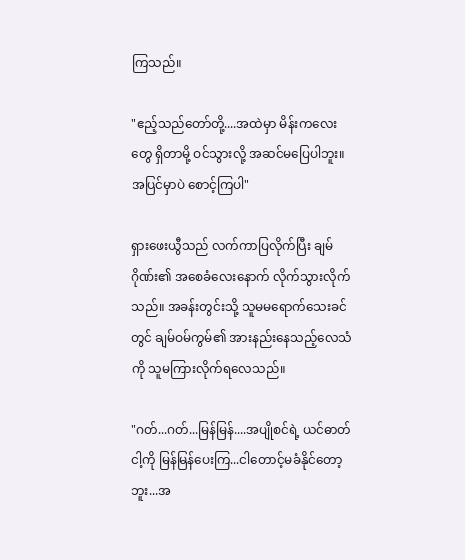ကြသည်။

"ဧည့်သည်တော်တို့....အထဲမှာ မိန်းကလေးတွေ ရှိတာမို့ ဝင်သွားလို့ အဆင်မပြေပါဘူး။ အပြင်မှာပဲ စောင့်ကြပါ"

ရှားဖေးယွီသည် လက်ကာပြလိုက်ပြီး ချမ်ဂိုဏ်း၏ အစေခံလေးနောက် လိုက်သွားလိုက်သည်။ အခန်းတွင်းသို့ သူမမရောက်သေးခင်တွင် ချမ်ဝမ်ကွမ်၏ အားနည်းနေသည့်လေသံကို သူမကြားလိုက်ရလေသည်။

"ဂတ်...ဂတ်...မြန်မြန်....အပျိုစင်ရဲ့ ယင်ဓာတ် ငါ့ကို မြန်မြန်ပေးကြ...ငါတောင့်မခံနိုင်တော့ဘူး...အ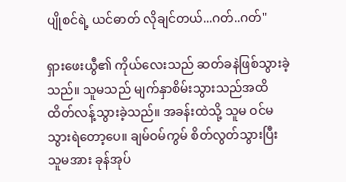ပျိုစင်ရဲ့ ယင်ဓာတ် လိုချင်တယ်...ဂတ်..ဂတ်"

ရှားဖေးယွီ၏ ကိုယ်လေးသည် ဆတ်ခနဲဖြစ်သွားခဲ့သည်။ သူမသည် မျက်နှာစိမ်းသွားသည်အထိ ထိတ်လန့်သွားခဲ့သည်။ အခန်းထဲသို့ သူမ ဝင်မသွားရဲတော့ပေ။ ချမ်ဝမ်ကွမ် စိတ်လွတ်သွားပြီး သူမအား ခုန်အုပ်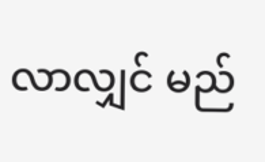လာလျှင် မည်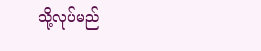သို့လုပ်မည်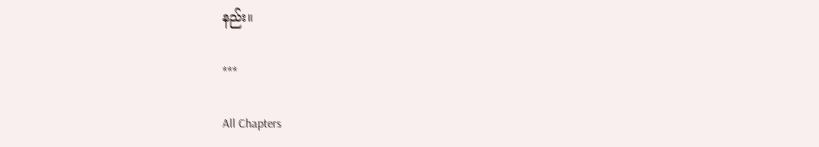နည်း။

***

All Chapters